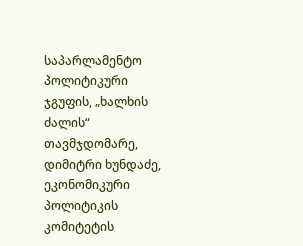საპარლამენტო პოლიტიკური ჯგუფის, „ხალხის ძალის“ თავმჯდომარე, დიმიტრი ხუნდაძე, ეკონომიკური პოლიტიკის კომიტეტის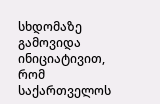სხდომაზე გამოვიდა ინიციატივით, რომ საქართველოს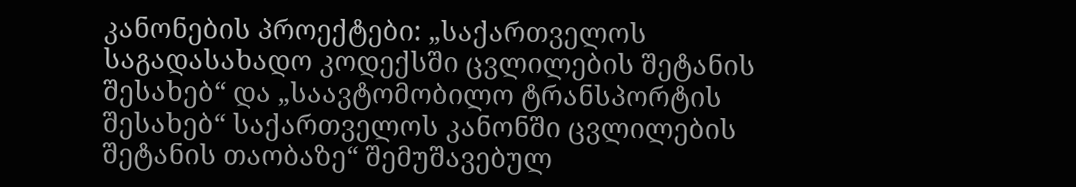კანონების პროექტები: „საქართველოს საგადასახადო კოდექსში ცვლილების შეტანის შესახებ“ და „საავტომობილო ტრანსპორტის შესახებ“ საქართველოს კანონში ცვლილების შეტანის თაობაზე“ შემუშავებულ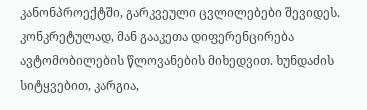კანონპროექტში, გარკვეული ცვლილებები შევიდეს. კონკრეტულად, მან გააკეთა დიფერენცირება ავტომობილების წლოვანების მიხედვით. ხუნდაძის სიტყვებით, კარგია,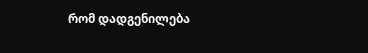რომ დადგენილება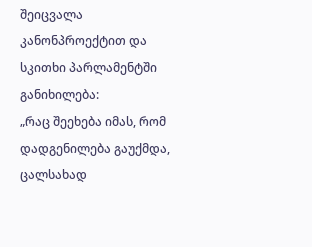შეიცვალა კანონპროექტით და სკითხი პარლამენტში განიხილება:
„რაც შეეხება იმას, რომ დადგენილება გაუქმდა, ცალსახად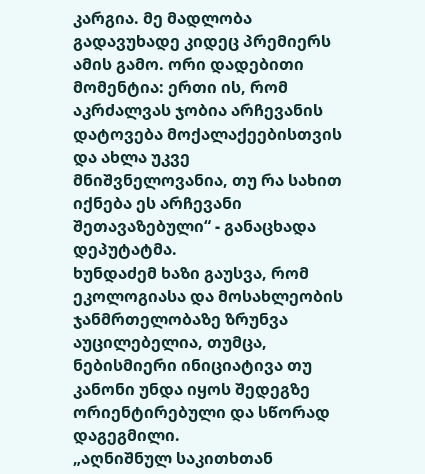კარგია. მე მადლობა გადავუხადე კიდეც პრემიერს ამის გამო. ორი დადებითი მომენტია: ერთი ის, რომ აკრძალვას ჯობია არჩევანის დატოვება მოქალაქეებისთვის და ახლა უკვე მნიშვნელოვანია, თუ რა სახით იქნება ეს არჩევანი შეთავაზებული“ - განაცხადა დეპუტატმა.
ხუნდაძემ ხაზი გაუსვა, რომ ეკოლოგიასა და მოსახლეობის ჯანმრთელობაზე ზრუნვა აუცილებელია, თუმცა, ნებისმიერი ინიციატივა თუ კანონი უნდა იყოს შედეგზე ორიენტირებული და სწორად დაგეგმილი.
„აღნიშნულ საკითხთან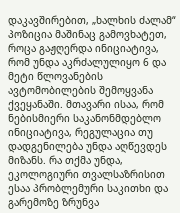დაკავშირებით, „ხალხის ძალამ“ პოზიცია მაშინაც გამოვხატეთ, როცა გაჟღერდა ინიციატივა, რომ უნდა აკრძალულიყო 6 და მეტი წლოვანების ავტომობილების შემოყვანა ქვეყანაში. მთავარი ისაა, რომ ნებისმიერი საკანონმდებლო ინიციატივა, რეგულაცია თუ დადგენილება უნდა აღწევდეს მიზანს. რა თქმა უნდა, ეკოლოგიური თვალსაზრისით ესაა პრობლემური საკითხი და გარემოზე ზრუნვა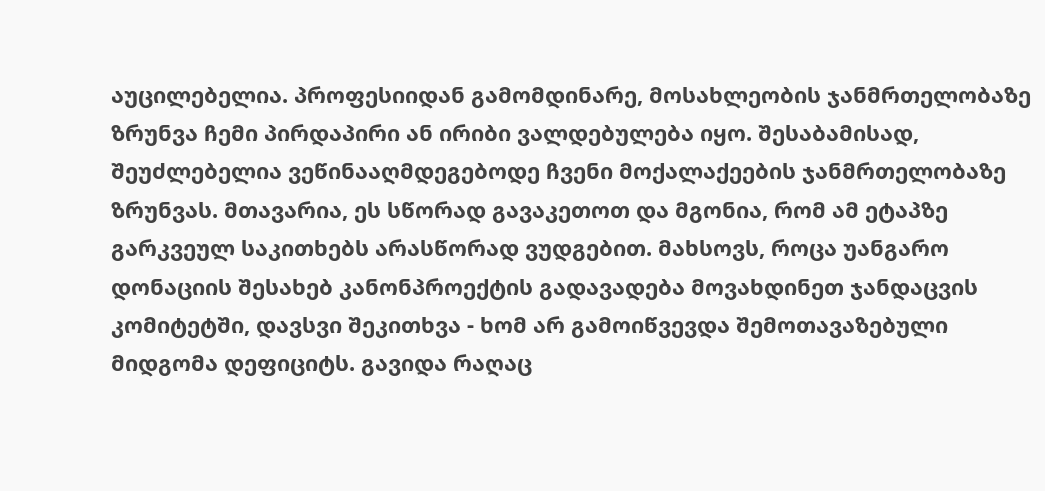აუცილებელია. პროფესიიდან გამომდინარე, მოსახლეობის ჯანმრთელობაზე ზრუნვა ჩემი პირდაპირი ან ირიბი ვალდებულება იყო. შესაბამისად, შეუძლებელია ვეწინააღმდეგებოდე ჩვენი მოქალაქეების ჯანმრთელობაზე ზრუნვას. მთავარია, ეს სწორად გავაკეთოთ და მგონია, რომ ამ ეტაპზე გარკვეულ საკითხებს არასწორად ვუდგებით. მახსოვს, როცა უანგარო დონაციის შესახებ კანონპროექტის გადავადება მოვახდინეთ ჯანდაცვის კომიტეტში, დავსვი შეკითხვა - ხომ არ გამოიწვევდა შემოთავაზებული მიდგომა დეფიციტს. გავიდა რაღაც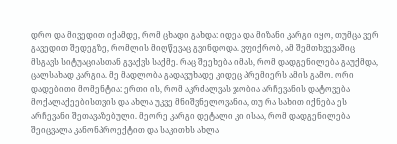დრო და მივედით იქამდე, რომ ცხადი გახდა: იდეა და მიზანი კარგი იყო, თუმცა ვერ გავედით შედეგზე, რომლის მიღწევაც გვინდოდა. ვფიქრობ, ამ შემთხვევაშიც მსგავს სიტუაციასთან გვაქვს საქმე. რაც შეეხება იმას, რომ დადგენილება გაუქმდა, ცალსახად კარგია. მე მადლობა გადავუხადე კიდეც პრემიერს ამის გამო. ორი დადებითი მომენტია: ერთი ის, რომ აკრძალვას ჯობია არჩევანის დატოვება მოქალაქეებისთვის და ახლა უკვე მნიშვნელოვანია, თუ რა სახით იქნება ეს არჩევანი შეთავაზებული. მეორე კარგი დეტალი კი ისაა, რომ დადგენილება შეიცვალა კანონპროექტით და საკითხს ახლა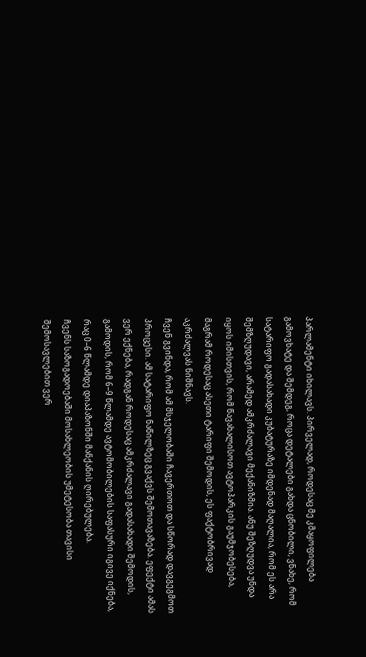პარლამენტი იხილავს. პირველად, როდესაც მე კმაყოფილება გამოვხატე და შემდეგ, როცა დეტალები გახდა ცნობილი, ვნახე, რომ სატარიფო გადასახადი კუბატურაზე იმდენად მაღალია, რომ ეს არა შემზღუდავი, არამედ ამკრძალავი მექანიზმია. ანუ შეზღუდვა უნდა იყოს იმისთვის, რომ წავახალისოთ ავტოპარკის გაუმჯობესება, მაგრამ როდესაც ასეთი ტარიფი შემოდის, ეს ფაქტობრივად აკრძალვას ნიშნავს.
ჩვენ გვინდა, რომ ამ მსჯელობაში ჩავერთოთ და სწორად დავგეგმოთ პროცესი. ამ სატარიფო ნაწილზეც გვაქვს შემოთავაზება. ეფექტი ამას ვერ ექნება, რადგან როდესაც ამკრძალავი გადასახადი შემოდის, გამოდის, რომ 6–9 წლამდე ავტომობილების საფასური იგივე იქნება, რაც 0–6 წლამდე დიაპაზონში მანქანის ღირებულება.
ჩვენს საზოგადოებაში მოსახლეობის უმეტესობა თავისი შემოსავლებით ვერ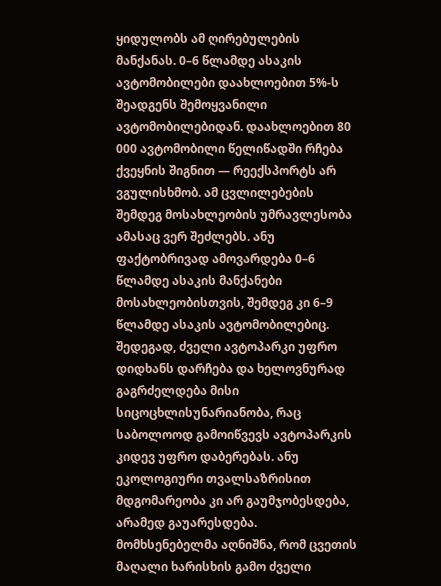ყიდულობს ამ ღირებულების მანქანას. 0–6 წლამდე ასაკის ავტომობილები დაახლოებით 5%-ს შეადგენს შემოყვანილი ავტომობილებიდან. დაახლოებით 80 000 ავტომობილი წელიწადში რჩება ქვეყნის შიგნით — რეექსპორტს არ ვგულისხმობ. ამ ცვლილებების შემდეგ მოსახლეობის უმრავლესობა ამასაც ვერ შეძლებს. ანუ ფაქტობრივად ამოვარდება 0–6 წლამდე ასაკის მანქანები მოსახლეობისთვის, შემდეგ კი 6–9 წლამდე ასაკის ავტომობილებიც.
შედეგად, ძველი ავტოპარკი უფრო დიდხანს დარჩება და ხელოვნურად გაგრძელდება მისი სიცოცხლისუნარიანობა, რაც საბოლოოდ გამოიწვევს ავტოპარკის კიდევ უფრო დაბერებას. ანუ ეკოლოგიური თვალსაზრისით მდგომარეობა კი არ გაუმჯობესდება, არამედ გაუარესდება.
მომხსენებელმა აღნიშნა, რომ ცვეთის მაღალი ხარისხის გამო ძველი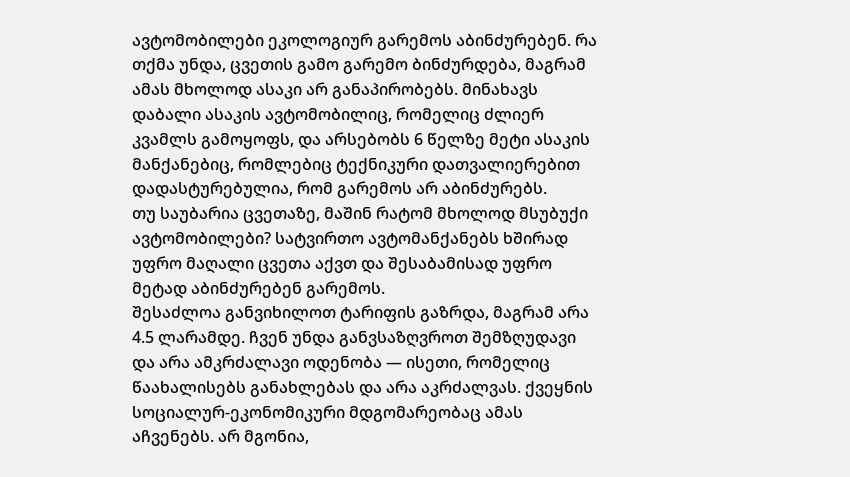ავტომობილები ეკოლოგიურ გარემოს აბინძურებენ. რა თქმა უნდა, ცვეთის გამო გარემო ბინძურდება, მაგრამ ამას მხოლოდ ასაკი არ განაპირობებს. მინახავს დაბალი ასაკის ავტომობილიც, რომელიც ძლიერ კვამლს გამოყოფს, და არსებობს 6 წელზე მეტი ასაკის მანქანებიც, რომლებიც ტექნიკური დათვალიერებით დადასტურებულია, რომ გარემოს არ აბინძურებს.
თუ საუბარია ცვეთაზე, მაშინ რატომ მხოლოდ მსუბუქი ავტომობილები? სატვირთო ავტომანქანებს ხშირად უფრო მაღალი ცვეთა აქვთ და შესაბამისად უფრო მეტად აბინძურებენ გარემოს.
შესაძლოა განვიხილოთ ტარიფის გაზრდა, მაგრამ არა 4.5 ლარამდე. ჩვენ უნდა განვსაზღვროთ შემზღუდავი და არა ამკრძალავი ოდენობა — ისეთი, რომელიც წაახალისებს განახლებას და არა აკრძალვას. ქვეყნის სოციალურ-ეკონომიკური მდგომარეობაც ამას აჩვენებს. არ მგონია,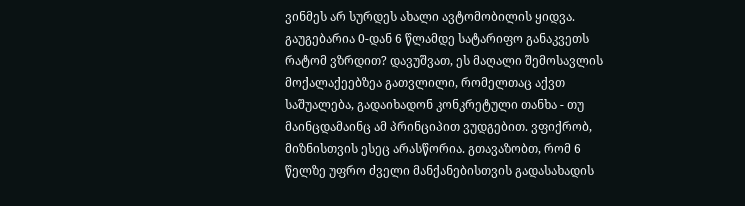ვინმეს არ სურდეს ახალი ავტომობილის ყიდვა.
გაუგებარია 0-დან 6 წლამდე სატარიფო განაკვეთს რატომ ვზრდით? დავუშვათ, ეს მაღალი შემოსავლის მოქალაქეებზეა გათვლილი, რომელთაც აქვთ საშუალება, გადაიხადონ კონკრეტული თანხა - თუ მაინცდამაინც ამ პრინციპით ვუდგებით. ვფიქრობ, მიზნისთვის ესეც არასწორია. გთავაზობთ, რომ 6 წელზე უფრო ძველი მანქანებისთვის გადასახადის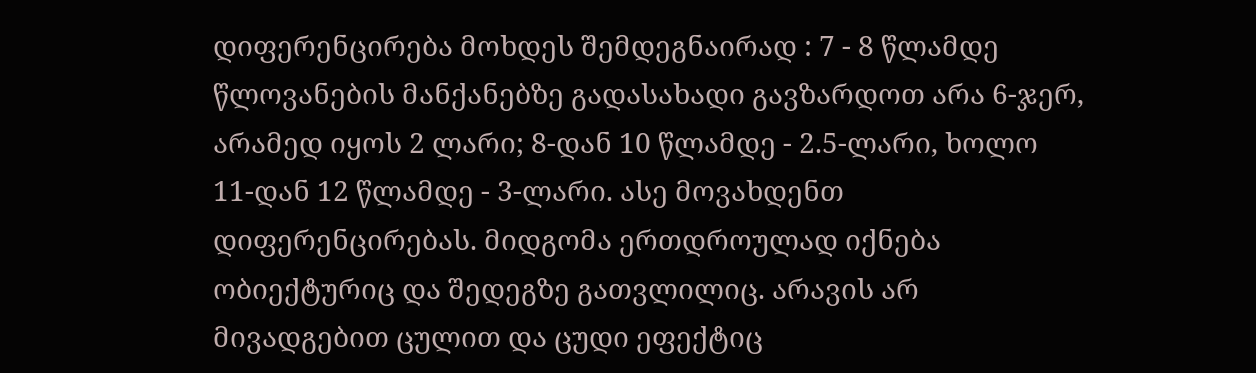დიფერენცირება მოხდეს შემდეგნაირად : 7 - 8 წლამდე წლოვანების მანქანებზე გადასახადი გავზარდოთ არა 6-ჯერ, არამედ იყოს 2 ლარი; 8-დან 10 წლამდე - 2.5-ლარი, ხოლო 11-დან 12 წლამდე - 3-ლარი. ასე მოვახდენთ დიფერენცირებას. მიდგომა ერთდროულად იქნება ობიექტურიც და შედეგზე გათვლილიც. არავის არ მივადგებით ცულით და ცუდი ეფექტიც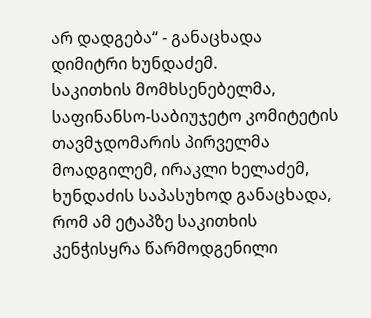არ დადგება“ - განაცხადა დიმიტრი ხუნდაძემ.
საკითხის მომხსენებელმა, საფინანსო-საბიუჯეტო კომიტეტის თავმჯდომარის პირველმა მოადგილემ, ირაკლი ხელაძემ, ხუნდაძის საპასუხოდ განაცხადა, რომ ამ ეტაპზე საკითხის კენჭისყრა წარმოდგენილი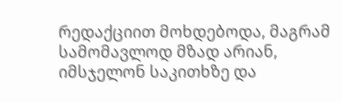რედაქციით მოხდებოდა, მაგრამ სამომავლოდ მზად არიან, იმსჯელონ საკითხზე და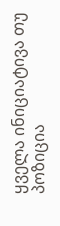ყველა ინიციატივა თუ პოზიცია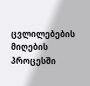ცვლილებების მიღების პროცესში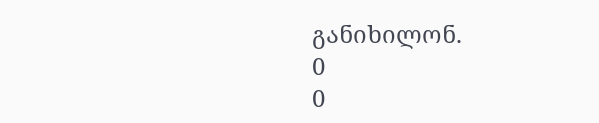განიხილონ.
0
0